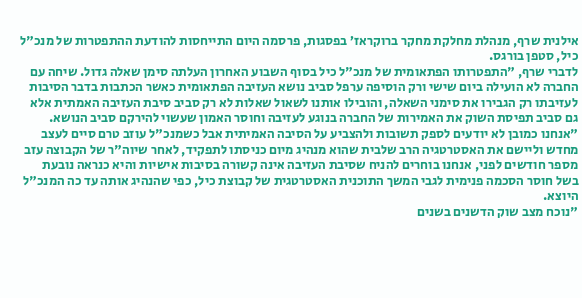אילנית שרף, מנהלת מחלקת מחקר ברוקראז’ בפסגות, פרסמה היום התייחסות להודעת ההתפטרות של מנכ"ל כיל, סטפן בורגס.
לדברי שרף, "התפטרותו הפתאומית של מנכ"ל כיל בסוף השבוע האחרון העלתה סימן שאלה גדול. שיחה עם החברה לא הועילה ביום שישי ורק הוסיפה ערפל סביב נושא העזיבה הפתאומית כאשר הכתבות בדבר הסיבות לעזיבתו רק הגבירו את סימני השאלה, והובילו אותנו לשאול שאלות לא רק סביב סיבת העזיבה האמתית אלא גם סביב תפיסת השוק את האמירות של החברה בנוגע לעזיבה וחוסר האמון שעשוי להירקם סביב הנושא.
"אנחנו כמובן לא יודעים לספק תשובות ולהצביע על הסיבה האמיתית אבל כשמנכ"ל עוזב טרם סיים לעצב מחדש וליישם את האסטרטגיה הרב שלבית שהוא מנהיג מיום כניסתו לתפקיד, לאחר שיוה"ר של הקבוצה עזב מספר חודשים לפני, אנחנו בוחרים להניח שסיבת העזיבה אינה קשורה בסיבות אישיות והיא כנראה נובעת בשל חוסר הסכמה פנימית לגבי המשך התוכנית האסטרטגית של קבוצת כיל, כפי שהנהיג אותה עד כה המנכ"ל היוצא.
"נוכח מצב שוק הדשנים בשנים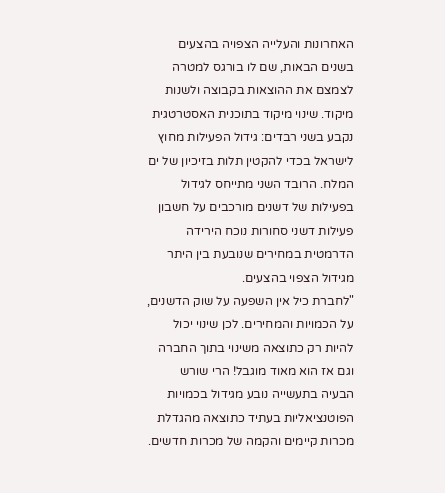האחרונות והעלייה הצפויה בהצעים בשנים הבאות, שם לו בורגס למטרה לצמצם את ההוצאות בקבוצה ולשנות מיקוד. שינוי מיקוד בתוכנית האסטרטגית נקבע בשני רבדים: גידול הפעילות מחוץ לישראל בכדי להקטין תלות בזיכיון של ים המלח. הרובד השני מתייחס לגידול בפעילות של דשנים מורכבים על חשבון פעילות דשני סחורות נוכח הירידה הדרמטית במחירים שנובעת בין היתר מגידול הצפוי בהצעים.
"לחברת כיל אין השפעה על שוק הדשנים, על הכמויות והמחירים. לכן שינוי יכול להיות רק כתוצאה משינוי בתוך החברה וגם אז הוא מאוד מוגבל! הרי שורש הבעיה בתעשייה נובע מגידול בכמויות הפוטנציאליות בעתיד כתוצאה מהגדלת מכרות קיימים והקמה של מכרות חדשים.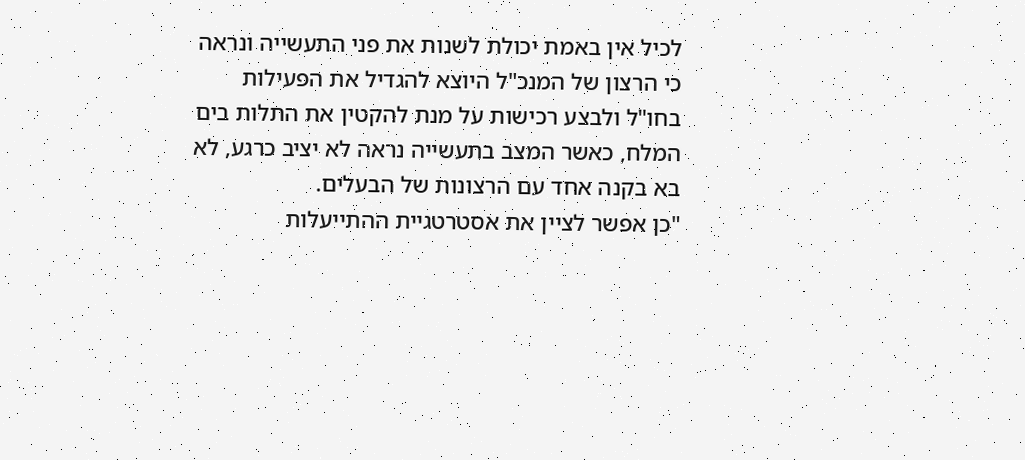לכיל אין באמת יכולת לשנות את פני התעשייה ונראה כי הרצון של המנכ"ל היוצא להגדיל את הפעילות בחו"ל ולבצע רכישות על מנת להקטין את התלות בים המלח, כאשר המצב בתעשייה נראה לא יציב כרגע, לא בא בקנה אחד עם הרצונות של הבעלים.
"כן אפשר לציין את אסטרטגיית ההתייעלות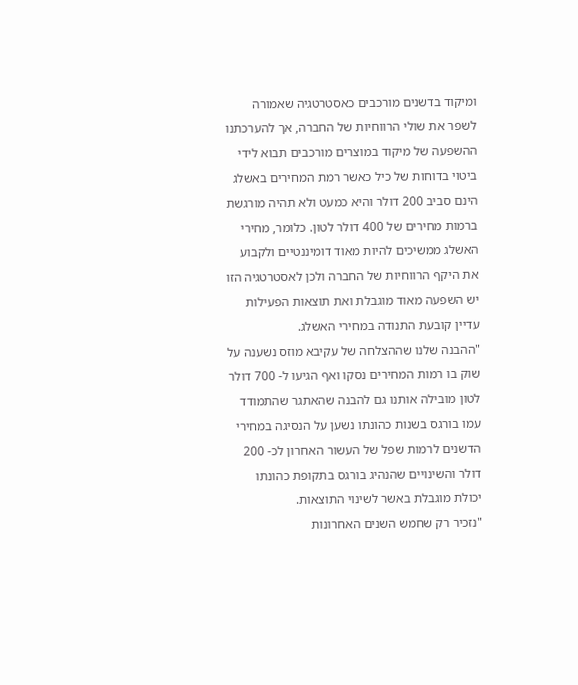ומיקוד בדשנים מורכבים כאסטרטגיה שאמורה לשפר את שולי הרווחיות של החברה, אך להערכתנו ההשפעה של מיקוד במוצרים מורכבים תבוא לידי ביטוי בדוחות של כיל כאשר רמת המחירים באשלג הינם סביב 200 דולר והיא כמעט ולא תהיה מורגשת ברמות מחירים של 400 דולר לטון. כלומר, מחירי האשלג ממשיכים להיות מאוד דומיננטיים ולקבוע את היקף הרווחיות של החברה ולכן לאסטרטגיה הזו יש השפעה מאוד מוגבלת ואת תוצאות הפעילות עדיין קובעת התנודה במחירי האשלג.
"ההבנה שלנו שההצלחה של עקיבא מוזס נשענה על שוק בו רמות המחירים נסקו ואף הגיעו ל- 700 דולר לטון מובילה אותנו גם להבנה שהאתגר שהתמודד עמו בורגס בשנות כהונתו נשען על הנסיגה במחירי הדשנים לרמות שפל של העשור האחרון לכ- 200 דולר והשינויים שהנהיג בורגס בתקופת כהונתו יכולת מוגבלת באשר לשינוי התוצאות.
"נזכיר רק שחמש השנים האחרונות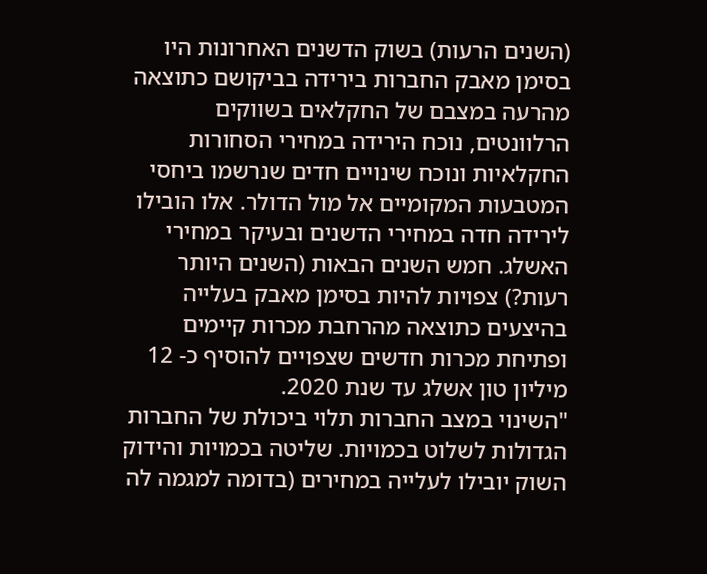(השנים הרעות) בשוק הדשנים האחרונות היו בסימן מאבק החברות בירידה בביקושם כתוצאה מהרעה במצבם של החקלאים בשווקים הרלוונטים, נוכח הירידה במחירי הסחורות החקלאיות ונוכח שינויים חדים שנרשמו ביחסי המטבעות המקומיים אל מול הדולר. אלו הובילו לירידה חדה במחירי הדשנים ובעיקר במחירי האשלג. חמש השנים הבאות (השנים היותר רעות?) צפויות להיות בסימן מאבק בעלייה בהיצעים כתוצאה מהרחבת מכרות קיימים ופתיחת מכרות חדשים שצפויים להוסיף כ- 12 מיליון טון אשלג עד שנת 2020.
"השינוי במצב החברות תלוי ביכולת של החברות הגדולות לשלוט בכמויות. שליטה בכמויות והידוק השוק יובילו לעלייה במחירים (בדומה למגמה לה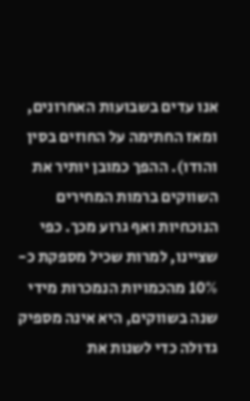אנו עדים בשבועות האחרונים, ומאז החתימה על החוזים בסין והודו). ההפך כמובן יותיר את השווקים ברמות המחירים הנוכחיות ואף גרוע מכך. כפי שציינו, למרות שכיל מספקת כ- 10% מהכמויות הנמכרות מידי שנה בשווקים, היא אינה מספיק גדולה כדי לשנות את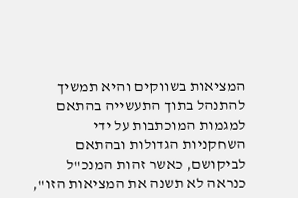המציאות בשווקים והיא תמשיך להתנהל בתוך התעשייה בהתאם למגמות המוכתבות על ידי השחקניות הגדולות ובהתאם לביקושם, כאשר זהות המנכ"ל כנראה לא תשנה את המציאות הזו",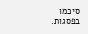סיכמו בפסגות.